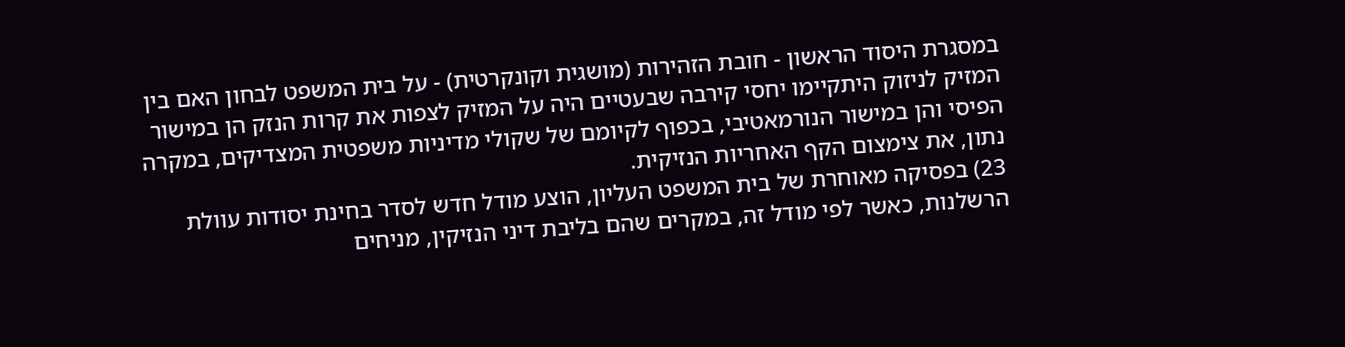במסגרת היסוד הראשון - חובת הזהירות (מושגית וקונקרטית) - על בית המשפט לבחון האם בין המזיק לניזוק היתקיימו יחסי קירבה שבעטיים היה על המזיק לצפות את קרות הנזק הן במישור הפיסי והן במישור הנורמאטיבי, בכפוף לקיומם של שקולי מדיניות משפטית המצדיקים, במקרה נתון, את צימצום הקף האחריות הנזיקית.
23) בפסיקה מאוחרת של בית המשפט העליון, הוצע מודל חדש לסדר בחינת יסודות עוולת הרשלנות, כאשר לפי מודל זה, במקרים שהם בליבת דיני הנזיקין, מניחים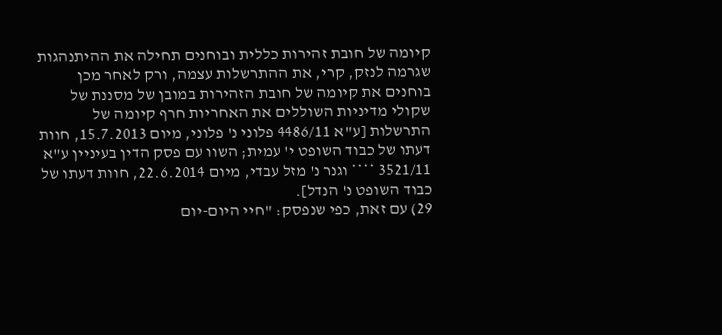קיומה של חובת זהירות כללית ובוחנים תחילה את ההיתנהגות שגרמה לנזק, קרי, את ההתרשלות עצמה, ורק לאחר מכן בוחנים את קיומה של חובת הזהירות במובן של מסננת של שקולי מדיניות השוללים את האחריות חרף קיומה של התרשלות [ע"א 4486/11 פלוני נ' פלוני, מיום 15.7.2013, חוות דעתו של כבוד השופט י' עמית; השוו עם פסק הדין בעיניין ע"א 3521/11 **** וגנר נ' מזל עבדי, מיום 22.6.2014, חוות דעתו של כבוד השופט נ' הנדל].
29) עם זאת, כפי שנפסק: "חיי היום-יום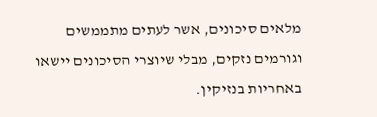מלאים סיכונים, אשר לעתים מתממשים וגורמים נזקים, מבלי שיוצרי הסיכונים יישאו באחריות בנזיקין.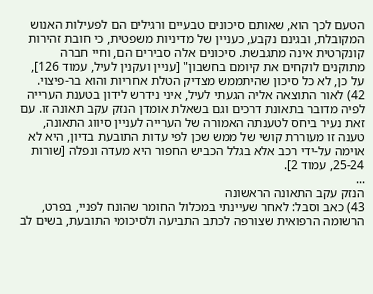הטעם לכך הוא, שאותם סיכונים טבעיים ורגילים הם לפעילות האנוש המקובלת, ובגינם נקבע, כעניין של מדיניות משפטית, כי חובת זהירות קונקרטית אינה מתגבשת. סיכונים אלה סבירים הם, וחיי חברה מתוקנים לוקחים את קיומם בחשבון" [עניין ועקנין לעיל, עמוד 126], על כן, לא כל סיכון שהיתממש מצדיק הטלת אחריות והוא בר-פיצוי.
42) לאור התוצאה אליה הגעתי לעיל, איני נידרש לידון בטענת הערייה לפיה מדובר בתאונת דרכים וגם בשאלת אומדן הנזק עקב תאונה זו. עם זאת נעיר ביחס לטענתה האמורה של הערייה לעניין סיווג התאונה, טענה זו מעוררת קושי של ממש שכן לפי עדות התובעת בדיון, היא לא אוימה על-ידי רכב אלא בגלל הכביש החפור היא מעדה ונפלה [שורות 25-24, עמוד 2].
...
הנזק עקב התאונה הראשונה
43) כאב וסבל: לאחר שעיינתי במכלול החומר שהונח לפניי, בפרט, הרשומה הרפואית שצורפה לכתב התביעה ולסיכומי התובעת, בשים לב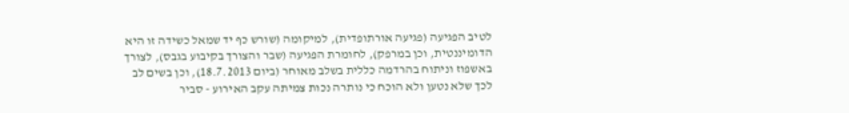לטיב הפגיעה (פגיעה אורתופדית), למיקומה (שורש כף יד שמאל כשידה זו היא הדומיננטית, וכן במרפק), לחומרת הפגיעה (שבר והצורך בקיבוע בגבס), לצורך באשפוז וניתוח בהרדמה כללית בשלב מאוחר (ביום 18.7.2013), וכן בשים לב לכך שלא נטען ולא הוכח כי נותרה נכות צמיתה עקב האירוע - סביר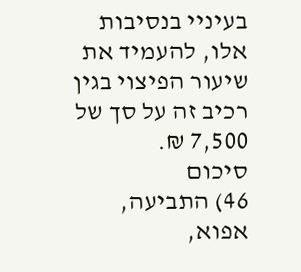בעיניי בנסיבות אלו, להעמיד את שיעור הפיצוי בגין רכיב זה על סך של 7,500 ₪.
סיכום
46) התביעה, אפוא,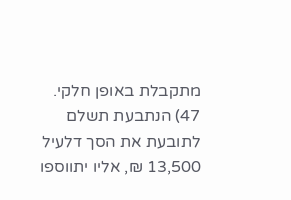מתקבלת באופן חלקי.
47) הנתבעת תשלם לתובעת את הסך דלעיל 13,500 ₪, אליו יתווספו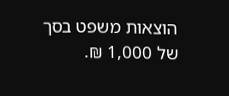הוצאות משפט בסך של 1,000 ₪.